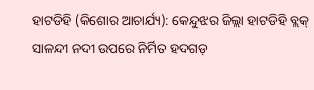ହାଟଡିହି (କିଶୋର ଆଚାର୍ଯ୍ୟ): କେନ୍ଦୁଝର ଜିଲ୍ଲା ହାଟଡିହି ବ୍ଲକ୍‌ ସାଳନ୍ଦୀ ନଦୀ ଉପରେ ନିର୍ମିତ ହଦଗଡ଼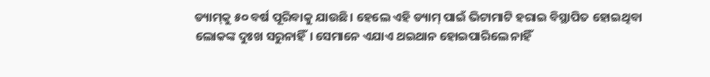ଡ୍ୟାମ୍‌କୁ ୫୦ ବର୍ଷ ପୂରିବାକୁ ଯାଉଛି। ହେଲେ ଏହି ଡ୍ୟାମ୍‌ ପାଇଁ ଭିଟାମାଟି ହରାଇ ବିସ୍ଥାପିତ ହୋଇଥିବା ଲୋକଙ୍କ ଦୁଃଖ ସରୁନାହିଁ। ସେମାନେ ଏଯାଏ ଥଇଥାନ ହୋଇପାରିଲେ ନାହିଁ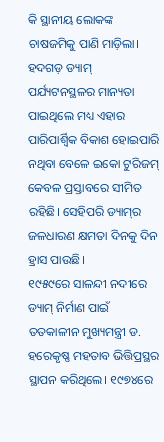କି ସ୍ଥାନୀୟ ଲୋକଙ୍କ ଚାଷଜମିକୁ ପାଣି ମା‌ଡ଼ିଲା। ହଦଗଡ଼ ଡ୍ୟାମ୍‌ ପର୍ଯ୍ୟଟନସ୍ଥଳର ମାନ୍ୟତା ପାଇଥିଲେ ମଧ୍ୟ ଏହାର ପାରିପାର୍ଶ୍ବିକ ବିକାଶ ହୋଇପାରି ନଥିବା ବେଳେ ଇକୋ ଟୁରିଜମ୍‌ କେବଳ ପ୍ରସ୍ତାବରେ ସୀମିତ ରହିଛି। ସେହିପରି ଡ୍ୟାମ୍‌ର ଜଳଧାରଣ କ୍ଷମତା ଦିନକୁ ଦିନ ହ୍ରାସ ପାଉଛି।
୧୯୫୯ରେ ସାଳନ୍ଦୀ ନଦୀରେ ଡ୍ୟାମ୍‌ ନିର୍ମାଣ ପାଇଁ ତତକାଳୀନ ମୁଖ୍ୟମନ୍ତ୍ରୀ ଡ. ହରେକୃଷ୍ଣ ମହତାବ ଭିତ୍ତିପ୍ରସ୍ଥର ସ୍ଥାପନ କରିଥିଲେ। ୧୯୭୪ରେ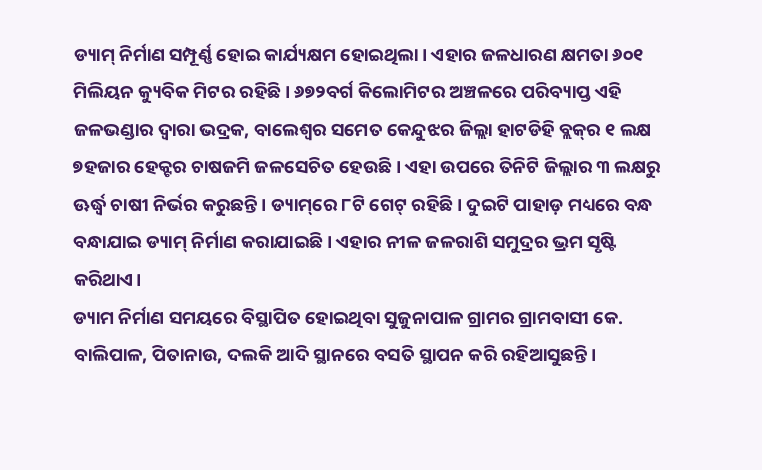ଡ୍ୟାମ୍‌ ନିର୍ମାଣ ସମ୍ପୂର୍ଣ୍ଣ ହୋଇ କାର୍ଯ୍ୟକ୍ଷମ ହୋଇଥିଲା। ଏହାର ଜଳଧାରଣ କ୍ଷମତା ୬୦୧ ମିଲିୟନ କ୍ୟୁବିକ ମିଟର ରହିଛି। ୬୭୨ବର୍ଗ କିଲୋମିଟର ଅଞ୍ଚଳରେ ପରିବ୍ୟାପ୍ତ ଏହି ଜଳଭଣ୍ଡାର ଦ୍ବାରା ଭଦ୍ରକ, ବାଲେଶ୍ୱର ସମେତ କେନ୍ଦୁଝର ଜିଲ୍ଲା ହାଟଡିହି ବ୍ଲକ୍‌ର ୧ ଲକ୍ଷ ୭ହଜାର ହେକ୍ଟର ଚାଷଜମି ଜଳସେଚିତ ହେଉଛି। ଏହା ଉପରେ ତିନିଟି ଜିଲ୍ଲାର ୩ ଲକ୍ଷରୁ ଊର୍ଦ୍ଧ୍ବ ଚାଷୀ ନିର୍ଭର କରୁଛନ୍ତି। ଡ୍ୟାମ୍‌ରେ ୮ଟି ଗେଟ୍‌ ରହିଛି। ଦୁଇଟି ପାହାଡ଼ ମଧ୍ୟରେ ବନ୍ଧ ବନ୍ଧାଯାଇ ଡ୍ୟାମ୍‌ ନିର୍ମାଣ କରାଯାଇଛି। ଏହାର ନୀଳ ଜଳରାଶି ସମୁଦ୍ରର ଭ୍ରମ ସୃଷ୍ଟି କରିଥାଏ।
ଡ୍ୟାମ ନିର୍ମାଣ ସମୟରେ ବିସ୍ଥାପିତ ହୋଇଥିବା ସୁଜୁନାପାଳ ଗ୍ରାମର ଗ୍ରାମବାସୀ କେ. ବାଲିପାଳ, ପିତାନାଉ, ଦଲକି ଆଦି ସ୍ଥାନରେ ବସତି ସ୍ଥାପନ କରି ରହିଆସୁଛନ୍ତି।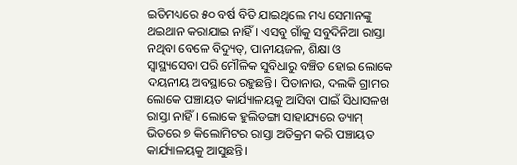ଇତିମଧ୍ୟରେ ୫୦ ବର୍ଷ ବିତି ଯାଇଥିଲେ ମଧ୍ୟ ସେମାନଙ୍କୁ ଥଇଥାନ କରାଯାଇ ନାହିଁ। ଏସବୁ ଗାଁକୁ ସବୁଦିନିଆ ରାସ୍ତା ନଥିବା ବେଳେ ବିଦ୍ୟୁତ୍‌, ପାନୀୟଜଳ, ଶିକ୍ଷା ଓ ସ୍ୱାସ୍ଥ୍ୟସେବା ପରି ମୌଳିକ ସୁବିଧାରୁ ବଞ୍ଚିତ ହୋଇ ଲୋକେ ଦୟନୀୟ ଅବସ୍ଥାରେ ରହୁଛନ୍ତି। ପିତାନାଉ, ଦଲକି ଗ୍ରାମର ଲୋକେ ପଞ୍ଚାୟତ କାର୍ଯ୍ୟାଳୟକୁ ଆସିବା ପାଇଁ ସିଧାସଳଖ ରାସ୍ତା ନାହିଁ। ଲୋକେ ହୁଲିଡଙ୍ଗା ସାହାଯ୍ୟରେ ଡ୍ୟାମ୍‌ ଭିତରେ ୭ କିଲୋମିଟର ରାସ୍ତା ଅତିକ୍ରମ କରି ପଞ୍ଚାୟତ କାର୍ଯ୍ୟାଳୟକୁ ଆସୁଛନ୍ତି।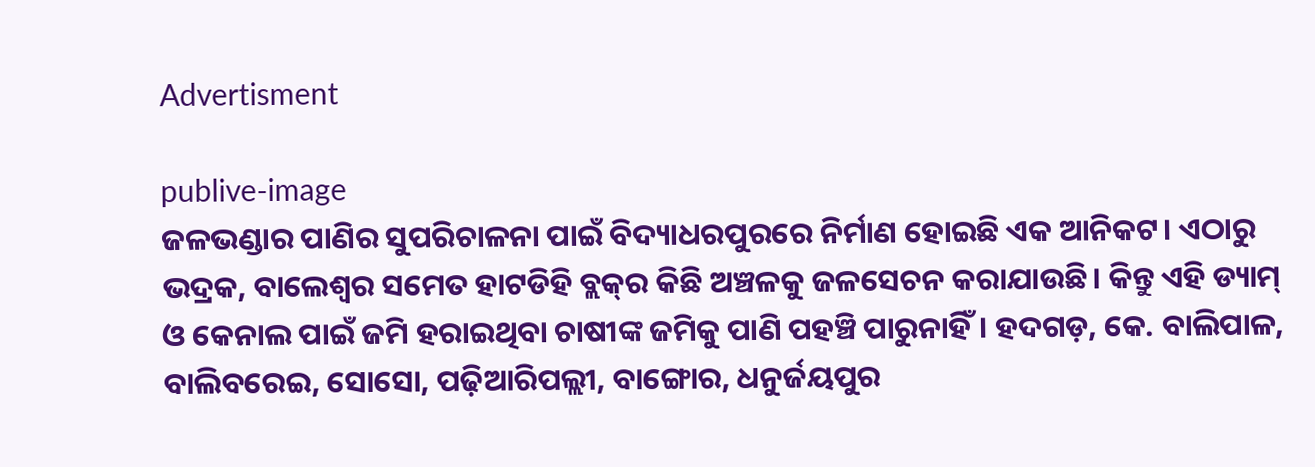Advertisment

publive-image
ଜଳଭଣ୍ଡାର ପାଣିର ସୁପରିଚାଳନା ପାଇଁ ବିଦ୍ୟାଧରପୁରରେ ନିର୍ମାଣ ହୋଇଛି ଏକ ଆନିକଟ। ଏଠାରୁ ଭଦ୍ରକ, ବାଲେଶ୍ୱର ସମେତ ହାଟଡିହି ବ୍ଲକ୍‌ର କିଛି ଅଞ୍ଚଳକୁ ଜଳସେଚନ କରାଯାଉଛି। କିନ୍ତୁ ଏହି ଡ୍ୟାମ୍‌ ଓ କେନାଲ ପାଇଁ ଜମି ହରାଇଥିବା ଚାଷୀଙ୍କ ଜମିକୁ ପାଣି ପହଞ୍ଚି ପାରୁନାହିଁ। ହଦଗଡ଼, କେ. ବାଲିପାଳ, ବାଲିବରେଇ, ସୋସୋ, ପଢ଼ିଆରିପଲ୍ଲୀ, ବାଙ୍ଗୋର, ଧନୁର୍ଜୟପୁର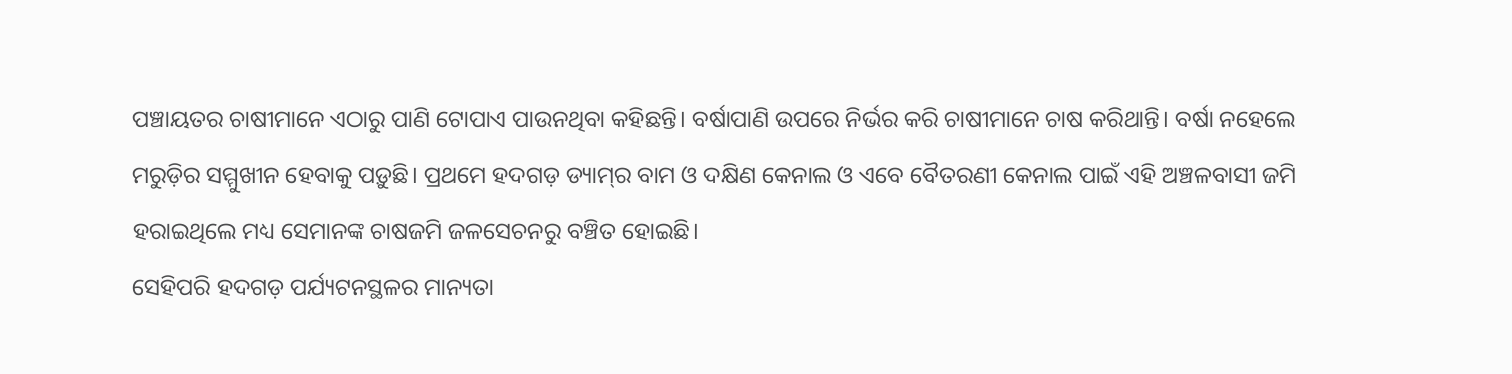ପଞ୍ଚାୟତର ଚାଷୀମାନେ ଏଠାରୁ ପାଣି ଟୋପାଏ ପାଉନଥିବା କହିଛନ୍ତି। ବର୍ଷାପାଣି ଉପରେ ନିର୍ଭର କରି ଚାଷୀମାନେ ଚାଷ କରିଥାନ୍ତି। ବର୍ଷା ନହେଲେ ମରୁଡ଼ିର ସମ୍ମୁଖୀନ ହେବାକୁ ପଡ଼ୁଛି। ପ୍ରଥମେ ହଦଗଡ଼ ଡ୍ୟାମ୍‌ର ବାମ ଓ ଦକ୍ଷିଣ କେନାଲ ଓ ଏବେ ବୈତରଣୀ କେନାଲ ପାଇଁ ଏହି ଅଞ୍ଚଳବାସୀ ଜମି ହରାଇଥିଲେ ମଧ୍ୟ ସେମାନଙ୍କ ଚାଷଜମି ଜଳସେଚନରୁ ବଞ୍ଚିତ ହୋଇଛି।
ସେହିପରି ହଦଗଡ଼ ପର୍ଯ୍ୟଟନସ୍ଥଳର ମାନ୍ୟତା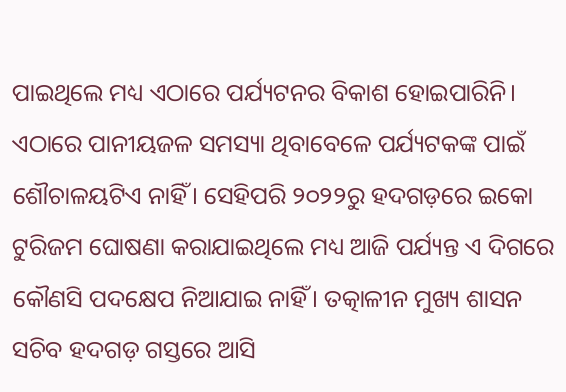ପାଇଥିଲେ ମଧ୍ୟ ଏଠାରେ ପର୍ଯ୍ୟଟନର ବିକାଶ ହୋଇପାରିନି। ଏଠାରେ ପାନୀୟଜଳ ସମସ୍ୟା ଥିବାବେଳେ ପର୍ଯ୍ୟଟକଙ୍କ ପାଇଁ ଶୌଚାଳୟଟିଏ ନାହିଁ। ସେହିପରି ୨୦୨୨ରୁ ହଦଗଡ଼ରେ ଇକୋ ଟୁରିଜମ ଘୋଷଣା କରାଯାଇଥିଲେ ମଧ୍ୟ ଆଜି ପର୍ଯ୍ୟନ୍ତ ଏ ଦିଗରେ କୌଣସି ପଦକ୍ଷେପ ନିଆଯାଇ ନାହିଁ। ତତ୍କାଳୀନ ମୁଖ୍ୟ ଶାସନ ସଚିବ ହଦଗଡ଼ ଗସ୍ତରେ ଆସି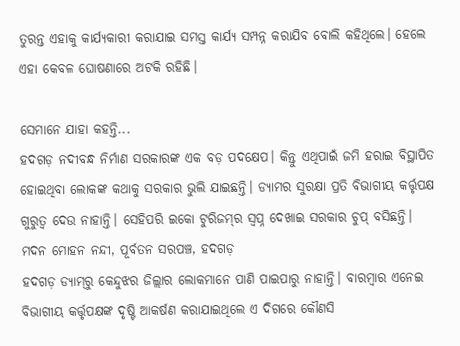ତୁରନ୍ତ ଏହାକୁ କାର୍ଯ୍ୟକାରୀ କରାଯାଇ ସମସ୍ତ କାର୍ଯ୍ୟ ସମ୍ପନ୍ନ କରାଯିବ ବୋଲି କହିଥିଲେ। ହେଲେ ଏହା କେବଳ ଘୋଷଣାରେ ଅଟକି ରହିଛି।

ସେମାନେ ଯାହା କହନ୍ତି...
ହଦଗଡ଼ ନଦୀବନ୍ଧ ନିର୍ମାଣ ସରକାରଙ୍କ ଏକ ବଡ଼ ପଦକ୍ଷେପ। କିନ୍ତୁ ଏଥିପାଇଁ ଜମି ହରାଇ ବିସ୍ଥାପିତ ହୋଇଥିବା ଲୋକଙ୍କ କଥାକୁ ସରକାର ଭୁଲି ଯାଇଛନ୍ତି। ଡ୍ୟାମର ସୁରକ୍ଷା ପ୍ରତି ବିଭାଗୀୟ କର୍ତ୍ତୃପକ୍ଷ ଗୁରୁତ୍ୱ ଦେଉ ନାହାନ୍ତି। ସେହିପରି ଇକୋ ଟୁରିଜମ୍‌ର ସ୍ୱପ୍ନ ଦେଖାଇ ସରକାର ଚୁପ୍‌ ବସିଛନ୍ତି।
ମଦନ ମୋହନ ନନ୍ଦୀ, ପୂର୍ବତନ ସରପଞ୍ଚ, ହଦଗଡ଼
ହଦଗଡ଼ ଡ୍ୟାମ୍‌ରୁ କେନ୍ଦୁଝର ଜିଲ୍ଲାର ଲୋକମାନେ ପାଣି ପାଇପାରୁ ନାହାନ୍ତି। ବାରମ୍ବାର ଏନେଇ ବିଭାଗୀୟ କର୍ତ୍ତୃପକ୍ଷଙ୍କ ଦୃଷ୍ଟି ଆକର୍ଷଣ କରାଯାଇଥିଲେ ଏ ଦିଗରେ କୌଣସି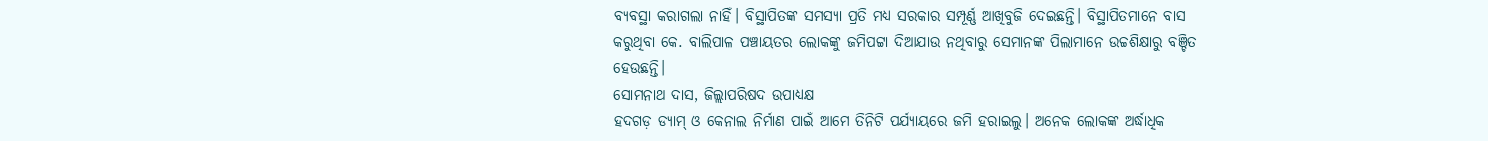ବ୍ୟବସ୍ଥା କରାଗଲା ନାହିଁ। ବିସ୍ଥାପିତଙ୍କ ସମସ୍ୟା ପ୍ରତି ମଧ୍ୟ ସରକାର ସମ୍ପୂର୍ଣ୍ଣ ଆଖିବୁଜି ଦେଇଛନ୍ତି। ବିସ୍ଥାପିତମାନେ ବାସ କରୁଥିବା କେ. ବାଲିପାଳ ପଞ୍ଚାୟତର ଲୋକଙ୍କୁ ଜମିପଟ୍ଟା ଦିଆଯାଉ ନଥିବାରୁ ସେମାନଙ୍କ ପିଲାମାନେ ଉଚ୍ଚଶିକ୍ଷାରୁ ବଞ୍ଚିତ ହେଉଛନ୍ତି।
ସୋମନାଥ ଦାସ, ଜିଲ୍ଲାପରିଷଦ ଉପାଧ୍ୟକ୍ଷ
ହଦଗଡ଼ ଡ୍ୟାମ୍‌ ଓ କେନାଲ ନିର୍ମାଣ ପାଇଁ ଆମେ ତିନିଟି ପର୍ଯ୍ୟାୟରେ ଜମି ହରାଇଲୁ। ଅନେକ ଲୋକଙ୍କ ଅର୍ଦ୍ଧାଧିକ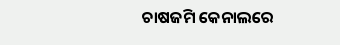ଚାଷଜମି କେନାଲରେ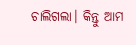ଚାଲିଗଲା। କିନ୍ତୁ ଆମ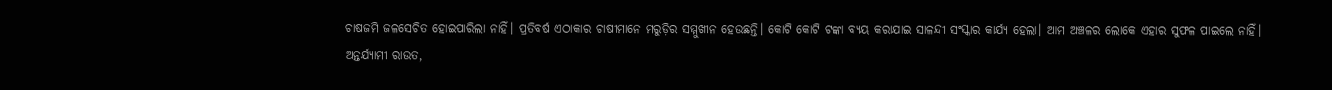ଚାଷଜମି ଜଳସେଚିତ ହୋଇପାରିଲା ନାହିଁ। ପ୍ରତିବର୍ଷ ଏଠାକାର ଚାଷୀମାନେ ମରୁଡ଼ିର ସମ୍ମୁଖୀନ ହେଉଛନ୍ତି। କୋଟି କୋଟି ଟଙ୍କା ବ୍ୟୟ କରାଯାଇ ସାଳନ୍ଦୀ ସଂସ୍କାର କାର୍ଯ୍ୟ ହେଲା। ଆମ ଅଞ୍ଚଳର ଲୋକେ ଏହାର ସୁଫଳ ପାଇଲେ ନାହିଁ।
ଅନ୍ତର୍ଯ୍ୟାମୀ ରାଉତ,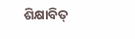ଶିକ୍ଷାବିତ୍‌